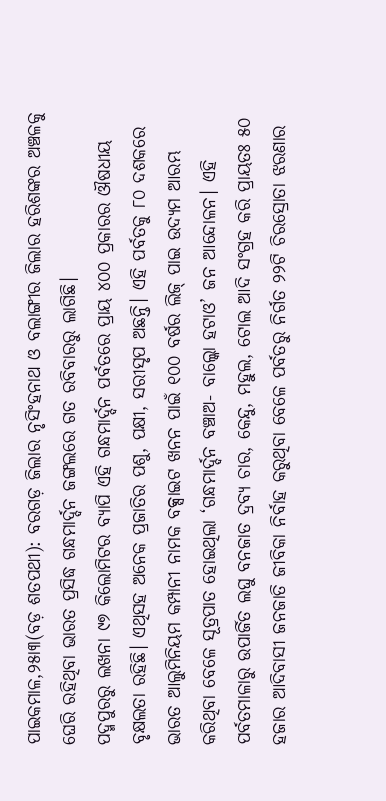ପାଇକମାଳ,୨୫ା୩(ବଡ଼ ଶତପଥୀ): ବରଗଡ଼ ଜିଲାର ନୃସିଂହନାଥ ଓ ବଲାଙ୍ଗୀର ଜିଲାର ହରିଶଙ୍କର ଅଞ୍ଚଳକୁ ଘେରି ରହିଥିବା ଭାରତ ପ୍ରସିଦ୍ଧ ଗନ୍ଧମାର୍ଦ୍ଦନ ଜଙ୍ଗଲରେ ଗତ ରବିବାରରୁ ଲାଗିଛି।
ପଦ୍ମପୁରରୁ ଲଖନା ୯୭ କିଲୋମିଟର ବ୍ୟାପି ଏହି ଗନ୍ଧମାର୍ଦ୍ଦନ ପର୍ବତରେ ପ୍ରାୟ ୪୦୦ ପ୍ରକାରର ଔଷଧୀୟ ବୃକ୍ଷଲତା ରହିଛି। ଏଥିସହ ଅନେକ ପ୍ରଜାତିର ପଶୁ, ପକ୍ଷୀ, ସରୀସୃପ ଅଛନ୍ତି। ଏହି ପର୍ବତକୁ ୮୦ ଦଶକରେ ଭାରତ ଆଲୁମିନିୟମ କମ୍ପାନୀ ନାମକ ବକ୍ସାଇଟ ଖନନ ପାଇଁ ୧୦୦ ବର୍ଷର ଲିଜ୍ ପାଇ ଉଦ୍ୟମ ଆରମ୍ଭ କରିଥିବା ବେଳେ ସୂତ୍ରପାତ ହୋଇଥିଲା ‘ଗନ୍ଧମାର୍ଦ୍ଦନ ବଞ୍ଚାଅ- ବାଲ୍କୋ ହଟାଓ’ ଜନ ଆନ୍ଦୋଳନ। ଏହି ପର୍ବତମାଳାରୁ ଉପାର୍ଜିତ ଲଘୁ ବନଜାତ ଦ୍ରବ୍ୟ ଚାର, କେନ୍ଦୁ, ମହୁଲ, ଟୋଲ ଆଦି ସଂଗ୍ରହ କରି ପ୍ରାୟତଃ ୫୦ ହଜାର ଆଦିବାସୀ ଜନଜାତି ଜୀବିକା ନିର୍ବାହ କରୁଥିବା ବେଳେ ପର୍ବତରୁ ନିର୍ଗତ ୨୨ଟି ଚିରସ୍ରୋତା ଝରଣାର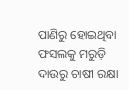ପାଣିରୁ ହୋଇଥିବା ଫସଲକୁ ମରୁଡ଼ି ଦାଉରୁ ଚାଷୀ ରକ୍ଷା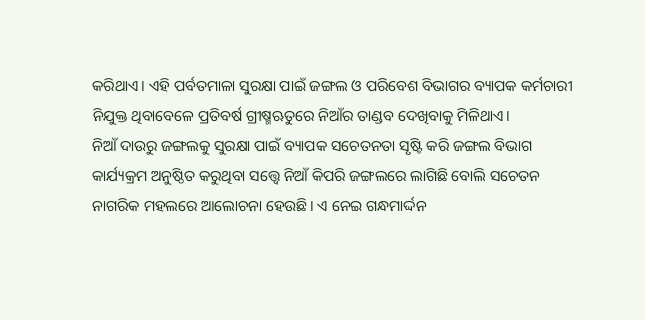କରିଥାଏ। ଏହି ପର୍ବତମାଳା ସୁରକ୍ଷା ପାଇଁ ଜଙ୍ଗଲ ଓ ପରିବେଶ ବିଭାଗର ବ୍ୟାପକ କର୍ମଚାରୀ ନିଯୁକ୍ତ ଥିବାବେଳେ ପ୍ରତିବର୍ଷ ଗ୍ରୀଷ୍ମଋତୁରେ ନିଆଁର ତାଣ୍ଡବ ଦେଖିବାକୁ ମିଳିଥାଏ।
ନିଆଁ ଦାଉରୁ ଜଙ୍ଗଲକୁ ସୁରକ୍ଷା ପାଇଁ ବ୍ୟାପକ ସଚେତନତା ସୃଷ୍ଟି କରି ଜଙ୍ଗଲ ବିଭାଗ କାର୍ଯ୍ୟକ୍ରମ ଅନୁଷ୍ଠିତ କରୁଥିବା ସତ୍ତ୍ବେ ନିଆଁ କିପରି ଜଙ୍ଗଲରେ ଲାଗିଛି ବୋଲି ସଚେତନ ନାଗରିକ ମହଲରେ ଆଲୋଚନା ହେଉଛି। ଏ ନେଇ ଗନ୍ଧମାର୍ଦ୍ଦନ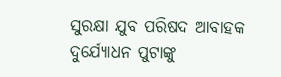ସୁରକ୍ଷା ଯୁବ ପରିଷଦ ଆବାହକ ଦୁର୍ଯ୍ୟୋଧନ ପୁଟାଙ୍କୁ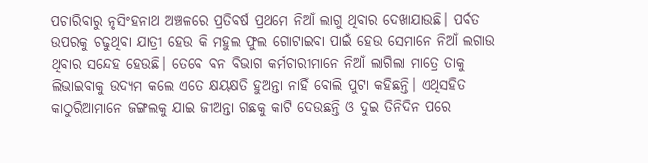ପଚାରିବାରୁ ନୃସିଂହନାଥ ଅଞ୍ଚଳରେ ପ୍ରତିବର୍ଷ ପ୍ରଥମେ ନିଆଁ ଲାଗୁ ଥିବାର ଦେଖାଯାଉଛି। ପର୍ବତ ଉପରକୁ ଚଢୁଥିବା ଯାତ୍ରୀ ହେଉ କି ମହୁଲ ଫୁଲ ଗୋଟାଇବା ପାଇଁ ହେଉ ସେମାନେ ନିଆଁ ଲଗାଉ ଥିବାର ସନ୍ଦେହ ହେଉଛି। ତେବେ ବନ ବିଭାଗ କର୍ମଚାରୀମାନେ ନିଆଁ ଲାଗିଲା ମାତ୍ରେ ତାକୁ ଲିଭାଇବାକୁ ଉଦ୍ୟମ କଲେ ଏତେ କ୍ଷୟକ୍ଷତି ହୁଅନ୍ତା ନାହିଁ ବୋଲି ପୁଟା କହିଛନ୍ତି। ଏଥିସହିତ କାଠୁରିଆମାନେ ଜଙ୍ଗଲକୁ ଯାଇ ଜୀଅନ୍ତା ଗଛକୁ କାଟି ଦେଉଛନ୍ତି ଓ ଦୁଇ ତିନିଦିନ ପରେ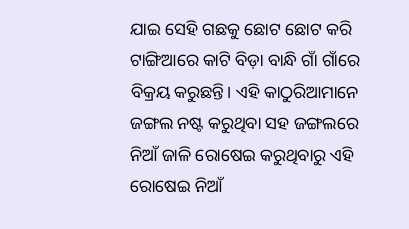ଯାଇ ସେହି ଗଛକୁ ଛୋଟ ଛୋଟ କରି ଟାଙ୍ଗିଆରେ କାଟି ବିଡ଼ା ବାନ୍ଧି ଗାଁ ଗାଁରେ ବିକ୍ରୟ କରୁଛନ୍ତି। ଏହି କାଠୁରିଆମାନେ ଜଙ୍ଗଲ ନଷ୍ଟ କରୁଥିବା ସହ ଜଙ୍ଗଲରେ ନିଆଁ ଜାଳି ରୋଷେଇ କରୁଥିବାରୁ ଏହି ରୋଷେଇ ନିଆଁ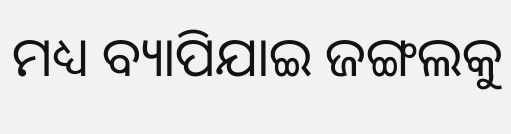ମଧ୍ୟ ବ୍ୟାପିଯାଇ ଜଙ୍ଗଲକୁ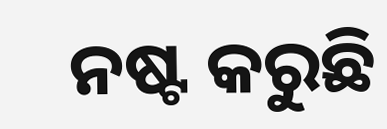ନଷ୍ଟ କରୁଛି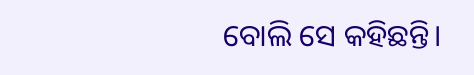ବୋଲି ସେ କହିଛନ୍ତି।